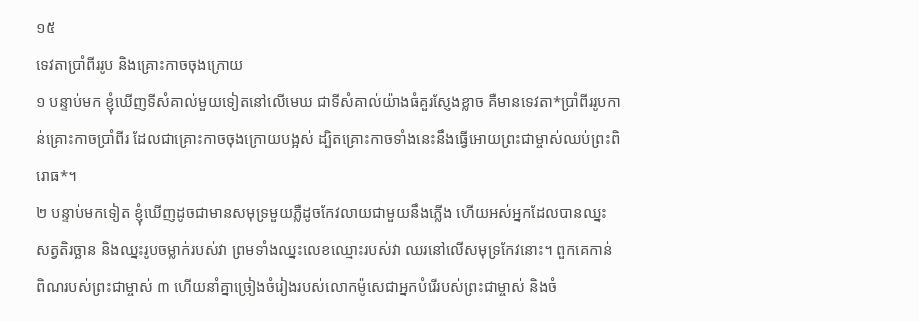១៥
ទេវតាប្រាំពីររូប និងគ្រោះកាចចុងក្រោយ
១ បន្ទាប់មក ខ្ញុំឃើញទីសំគាល់មួយទៀតនៅលើមេឃ ជាទីសំគាល់យ៉ាងធំគួរស្ញែងខ្លាច គឺមានទេវតា*ប្រាំពីររូបកាន់គ្រោះកាចប្រាំពីរ ដែលជាគ្រោះកាចចុងក្រោយបង្អស់ ដ្បិតគ្រោះកាចទាំងនេះនឹងធ្វើអោយព្រះជាម្ចាស់ឈប់ព្រះពិរោធ*។
២ បន្ទាប់មកទៀត ខ្ញុំឃើញដូចជាមានសមុទ្រមួយភ្លឺដូចកែវលាយជាមួយនឹងភ្លើង ហើយអស់អ្នកដែលបានឈ្នះសត្វតិរច្ឆាន និងឈ្នះរូបចម្លាក់របស់វា ព្រមទាំងឈ្នះលេខឈ្មោះរបស់វា ឈរនៅលើសមុទ្រកែវនោះ។ ពួកគេកាន់ពិណរបស់ព្រះជាម្ចាស់ ៣ ហើយនាំគ្នាច្រៀងចំរៀងរបស់លោកម៉ូសេជាអ្នកបំរើរបស់ព្រះជាម្ចាស់ និងចំ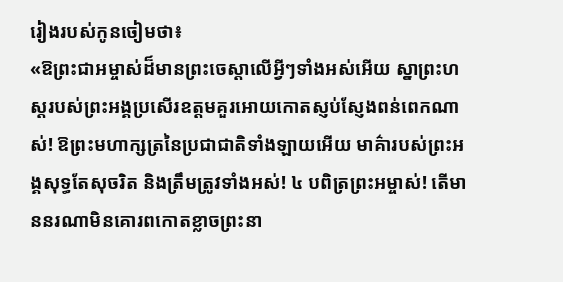រៀងរបស់កូនចៀមថា៖
«ឱព្រះជាអម្ចាស់ដ៏មានព្រះចេស្ដាលើអ្វីៗទាំងអស់អើយ ស្នាព្រះហស្ដរបស់ព្រះអង្គប្រសើរឧត្ដមគួរអោយកោតស្ញប់ស្ញែងពន់ពេកណាស់! ឱព្រះមហាក្សត្រនៃប្រជាជាតិទាំងឡាយអើយ មាគ៌ារបស់ព្រះអង្គសុទ្ធតែសុចរិត និងត្រឹមត្រូវទាំងអស់! ៤ បពិត្រព្រះអម្ចាស់! តើមាននរណាមិនគោរពកោតខ្លាចព្រះនា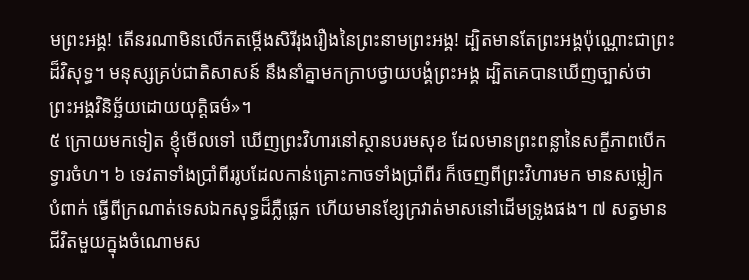មព្រះអង្គ! តើនរណាមិនលើកតម្កើងសិរីរុងរឿងនៃព្រះនាមព្រះអង្គ! ដ្បិតមានតែព្រះអង្គប៉ុណ្ណោះជាព្រះដ៏វិសុទ្ធ។ មនុស្សគ្រប់ជាតិសាសន៍ នឹងនាំគ្នាមកក្រាបថ្វាយបង្គំព្រះអង្គ ដ្បិតគេបានឃើញច្បាស់ថា ព្រះអង្គវិនិច្ឆ័យដោយយុត្តិធម៌»។
៥ ក្រោយមកទៀត ខ្ញុំមើលទៅ ឃើញព្រះវិហារនៅស្ថានបរមសុខ ដែលមានព្រះពន្លានៃសក្ខីភាពបើកទ្វារចំហ។ ៦ ទេវតាទាំងប្រាំពីររូបដែលកាន់គ្រោះកាចទាំងប្រាំពីរ ក៏ចេញពីព្រះវិហារមក មានសម្លៀកបំពាក់ ធ្វើពីក្រណាត់ទេសឯកសុទ្ធដ៏ភ្លឺផ្លេក ហើយមានខ្សែក្រវាត់មាសនៅដើមទ្រូងផង។ ៧ សត្វមានជីវិតមួយក្នុងចំណោមស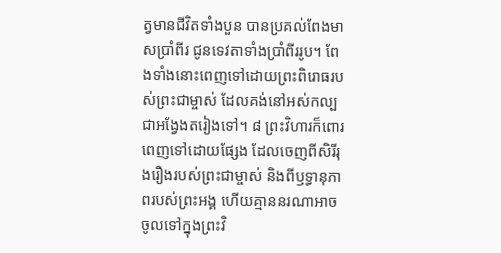ត្វមានជីវិតទាំងបួន បានប្រគល់ពែងមាសប្រាំពីរ ជូនទេវតាទាំងប្រាំពីររូប។ ពែងទាំងនោះពេញទៅដោយព្រះពិរោធរបស់ព្រះជាម្ចាស់ ដែលគង់នៅអស់កល្បជាអង្វែងតរៀងទៅ។ ៨ ព្រះវិហារក៏ពោរពេញទៅដោយផ្សែង ដែលចេញពីសិរីរុងរឿងរបស់ព្រះជាម្ចាស់ និងពីឫទ្ធានុភាពរបស់ព្រះអង្គ ហើយគ្មាននរណាអាចចូលទៅក្នុងព្រះវិ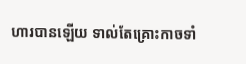ហារបានឡើយ ទាល់តែគ្រោះកាចទាំ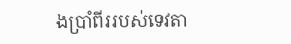ងប្រាំពីររបស់ទេវតា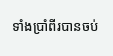ទាំងប្រាំពីរបានចប់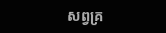សព្វគ្រ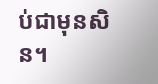ប់ជាមុនសិន។